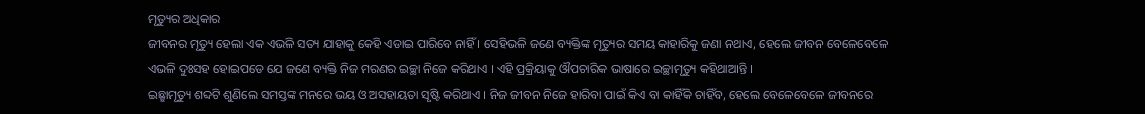ମୃତ୍ୟୁର ଅଧିକାର
ଜୀବନର ମୃତ୍ୟୁ ହେଲା ଏକ ଏଭଳି ସତ୍ୟ ଯାହାକୁ କେହି ଏଡାଇ ପାରିବେ ନାହିଁ । ସେହିଭଳି ଜଣେ ବ୍ୟକ୍ତିଙ୍କ ମୃତ୍ୟୁର ସମୟ କାହାରିକୁ ଜଣା ନଥାଏ, ହେଲେ ଜୀବନ ବେଳେବେଳେ ଏଭଳି ଦୁଃସହ ହୋଇପଡେ ଯେ ଜଣେ ବ୍ୟକ୍ତି ନିଜ ମରଣର ଇଚ୍ଛା ନିଜେ କରିଥାଏ । ଏହି ପ୍ରକ୍ରିୟାକୁ ଔପଚାରିକ ଭାଷାରେ ଇଚ୍ଛାମୃତ୍ୟୁ କହିଥାଆନ୍ତି ।
ଇଛ୍ଛାମୃତ୍ୟୁ ଶବ୍ଦଟି ଶୁଣିଲେ ସମସ୍ତଙ୍କ ମନରେ ଭୟ ଓ ଅସହାୟତା ସୃଷ୍ଟି କରିଥାଏ । ନିଜ ଜୀବନ ନିଜେ ହାରିବା ପାଇଁ କିଏ ବା କାହିଁକି ଚାହିଁବ, ହେଲେ ବେଳେବେଳେ ଜୀବନରେ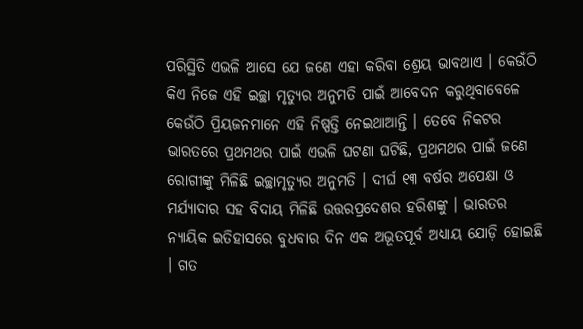ପରିସ୍ଥିତି ଏଭଳି ଆସେ ଯେ ଜଣେ ଏହା କରିବା ଶ୍ରେୟ ଭାବଥାଏ । କେଉଁଠି କିଏ ନିଜେ ଏହି ଇଚ୍ଛା ମୃତ୍ୟୁର ଅନୁମତି ପାଇଁ ଆବେଦନ କରୁଥିବାବେଳେ କେଉଁଠି ପ୍ରିୟଜନମାନେ ଏହି ନିଷ୍ପତ୍ତି ନେଇଥାଆନ୍ତି । ତେବେ ନିକଟର ଭାରତରେ ପ୍ରଥମଥର ପାଇଁ ଏଭଳି ଘଟଣା ଘଟିଛି, ପ୍ରଥମଥର ପାଇଁ ଜଣେ ରୋଗୀଙ୍କୁ ମିଳିଛି ଇଚ୍ଛାମୃତ୍ୟୁର ଅନୁମତି । ଦୀର୍ଘ ୧୩ ବର୍ଷର ଅପେକ୍ଷା ଓ ମର୍ଯ୍ୟାଦାର ସହ ବିଦାୟ ମିଳିଛି ଉତ୍ତରପ୍ରଦେଶର ହରିଶଙ୍କୁ । ଭାରତର ନ୍ୟାୟିକ ଇତିହାସରେ ବୁଧବାର ଦିନ ଏକ ଅଭୂତପୂର୍ବ ଅଧ୍ୟାୟ ଯୋଡ଼ି ହୋଇଛି । ଗତ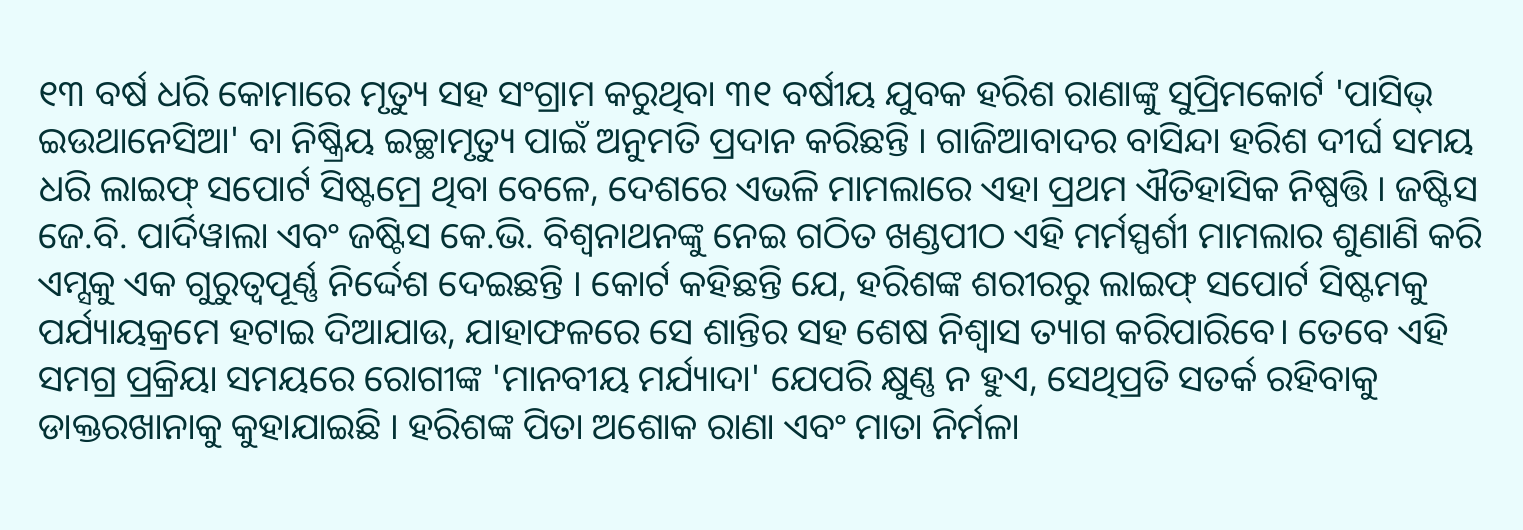୧୩ ବର୍ଷ ଧରି କୋମାରେ ମୃତ୍ୟୁ ସହ ସଂଗ୍ରାମ କରୁଥିବା ୩୧ ବର୍ଷୀୟ ଯୁବକ ହରିଶ ରାଣାଙ୍କୁ ସୁପ୍ରିମକୋର୍ଟ 'ପାସିଭ୍ ଇଉଥାନେସିଆ' ବା ନିଷ୍କ୍ରିୟ ଇଚ୍ଛାମୃତ୍ୟୁ ପାଇଁ ଅନୁମତି ପ୍ରଦାନ କରିଛନ୍ତି । ଗାଜିଆବାଦର ବାସିନ୍ଦା ହରିଶ ଦୀର୍ଘ ସମୟ ଧରି ଲାଇଫ୍ ସପୋର୍ଟ ସିଷ୍ଟମ୍ରେ ଥିବା ବେଳେ, ଦେଶରେ ଏଭଳି ମାମଲାରେ ଏହା ପ୍ରଥମ ଐତିହାସିକ ନିଷ୍ପତ୍ତି । ଜଷ୍ଟିସ ଜେ.ବି. ପାର୍ଦିୱାଲା ଏବଂ ଜଷ୍ଟିସ କେ.ଭି. ବିଶ୍ୱନାଥନଙ୍କୁ ନେଇ ଗଠିତ ଖଣ୍ଡପୀଠ ଏହି ମର୍ମସ୍ପର୍ଶୀ ମାମଲାର ଶୁଣାଣି କରି ଏମ୍ସକୁ ଏକ ଗୁରୁତ୍ୱପୂର୍ଣ୍ଣ ନିର୍ଦ୍ଦେଶ ଦେଇଛନ୍ତି । କୋର୍ଟ କହିଛନ୍ତି ଯେ, ହରିଶଙ୍କ ଶରୀରରୁ ଲାଇଫ୍ ସପୋର୍ଟ ସିଷ୍ଟମକୁ ପର୍ଯ୍ୟାୟକ୍ରମେ ହଟାଇ ଦିଆଯାଉ, ଯାହାଫଳରେ ସେ ଶାନ୍ତିର ସହ ଶେଷ ନିଶ୍ୱାସ ତ୍ୟାଗ କରିପାରିବେ। ତେବେ ଏହି ସମଗ୍ର ପ୍ରକ୍ରିୟା ସମୟରେ ରୋଗୀଙ୍କ 'ମାନବୀୟ ମର୍ଯ୍ୟାଦା' ଯେପରି କ୍ଷୁଣ୍ଣ ନ ହୁଏ, ସେଥିପ୍ରତି ସତର୍କ ରହିବାକୁ ଡାକ୍ତରଖାନାକୁ କୁହାଯାଇଛି । ହରିଶଙ୍କ ପିତା ଅଶୋକ ରାଣା ଏବଂ ମାତା ନିର୍ମଳା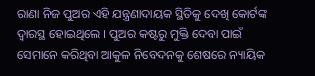ରାଣା ନିଜ ପୁଅର ଏହି ଯନ୍ତ୍ରଣାଦାୟକ ସ୍ଥିତିକୁ ଦେଖି କୋର୍ଟଙ୍କ ଦ୍ୱାରସ୍ଥ ହୋଇଥିଲେ । ପୁଅର କଷ୍ଟରୁ ମୁକ୍ତି ଦେବା ପାଇଁ ସେମାନେ କରିଥିବା ଆକୁଳ ନିବେଦନକୁ ଶେଷରେ ନ୍ୟାୟିକ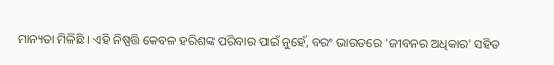ମାନ୍ୟତା ମିଳିଛି । ଏହି ନିଷ୍ପତ୍ତି କେବଳ ହରିଶଙ୍କ ପରିବାର ପାଇଁ ନୁହେଁ, ବରଂ ଭାରତରେ 'ଜୀବନର ଅଧିକାର' ସହିତ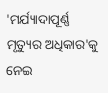'ମର୍ଯ୍ୟାଦାପୂର୍ଣ୍ଣ ମୃତ୍ୟୁର ଅଧିକାର'କୁ ନେଇ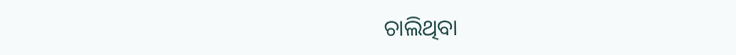ଚାଲିଥିବା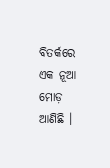ବିତର୍କରେ ଏକ ନୂଆ ମୋଡ଼ ଆଣିଛି ।